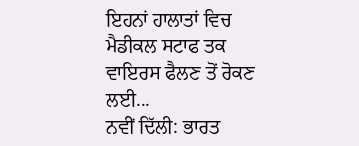ਇਹਨਾਂ ਹਾਲਾਤਾਂ ਵਿਚ ਮੈਡੀਕਲ ਸਟਾਫ ਤਕ ਵਾਇਰਸ ਫੈਲਣ ਤੋਂ ਰੋਕਣ ਲਈ...
ਨਵੀਂ ਦਿੱਲੀ: ਭਾਰਤ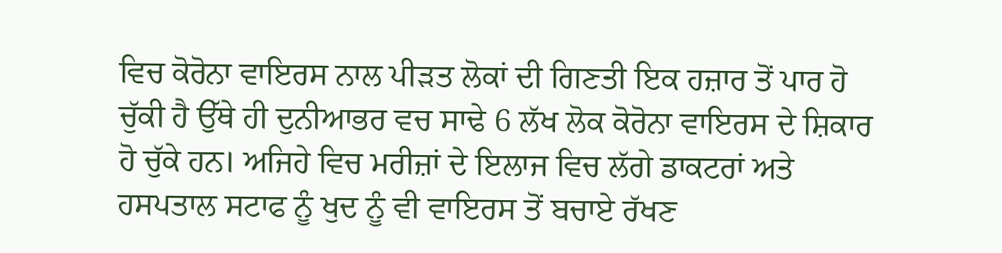ਵਿਚ ਕੋਰੋਨਾ ਵਾਇਰਸ ਨਾਲ ਪੀੜਤ ਲੋਕਾਂ ਦੀ ਗਿਣਤੀ ਇਕ ਹਜ਼ਾਰ ਤੋਂ ਪਾਰ ਹੋ ਚੁੱਕੀ ਹੈ ਉੱਥੇ ਹੀ ਦੁਨੀਆਭਰ ਵਚ ਸਾਢੇ 6 ਲੱਖ ਲੋਕ ਕੋਰੋਨਾ ਵਾਇਰਸ ਦੇ ਸ਼ਿਕਾਰ ਹੋ ਚੁੱਕੇ ਹਨ। ਅਜਿਹੇ ਵਿਚ ਮਰੀਜ਼ਾਂ ਦੇ ਇਲਾਜ ਵਿਚ ਲੱਗੇ ਡਾਕਟਰਾਂ ਅਤੇ ਹਸਪਤਾਲ ਸਟਾਫ ਨੂੰ ਖੁਦ ਨੂੰ ਵੀ ਵਾਇਰਸ ਤੋਂ ਬਚਾਏ ਰੱਖਣ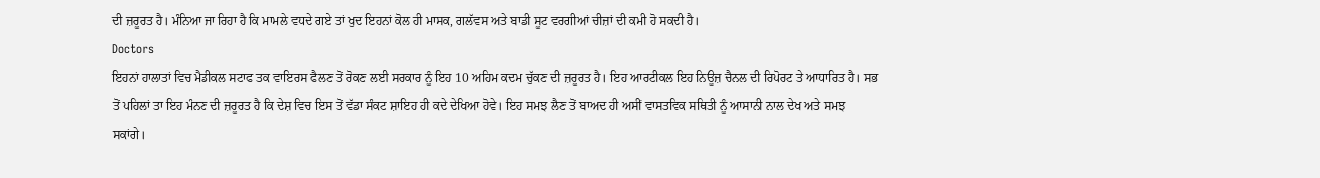ਦੀ ਜ਼ਰੂਰਤ ਹੈ। ਮੰਨਿਆ ਜਾ ਰਿਹਾ ਹੈ ਕਿ ਮਾਮਲੇ ਵਧਦੇ ਗਏ ਤਾਂ ਖੁਦ ਇਹਨਾਂ ਕੋਲ ਹੀ ਮਾਸਕ, ਗਲੱਵਸ ਅਤੇ ਬਾਡੀ ਸੂਟ ਵਰਗੀਆਂ ਚੀਜ਼ਾਂ ਦੀ ਕਮੀ ਹੋ ਸਕਦੀ ਹੈ।
Doctors
ਇਹਨਾਂ ਹਾਲਾਤਾਂ ਵਿਚ ਮੈਡੀਕਲ ਸਟਾਫ ਤਕ ਵਾਇਰਸ ਫੈਲਣ ਤੋਂ ਰੋਕਣ ਲਈ ਸਰਕਾਰ ਨੂੰ ਇਹ 10 ਅਹਿਮ ਕਦਮ ਚੁੱਕਣ ਦੀ ਜ਼ਰੂਰਤ ਹੈ। ਇਹ ਆਰਟੀਕਲ ਇਹ ਨਿਊਜ਼ ਚੈਨਲ ਦੀ ਰਿਪੋਰਟ ਤੇ ਆਧਾਰਿਤ ਹੈ। ਸਭ ਤੋਂ ਪਹਿਲਾਂ ਤਾ ਇਹ ਮੰਨਣ ਦੀ ਜ਼ਰੂਰਤ ਹੈ ਕਿ ਦੇਸ਼ ਵਿਚ ਇਸ ਤੋਂ ਵੱਡਾ ਸੰਕਟ ਸ਼ਾਇਹ ਹੀ ਕਦੇ ਦੇਖਿਆ ਹੋਵੇ। ਇਹ ਸਮਝ ਲੈਣ ਤੋਂ ਬਾਅਦ ਹੀ ਅਸੀਂ ਵਾਸਤਵਿਕ ਸਥਿਤੀ ਨੂੰ ਆਸਾਨੀ ਨਾਲ ਦੇਖ ਅਤੇ ਸਮਝ ਸਕਾਂਗੇ।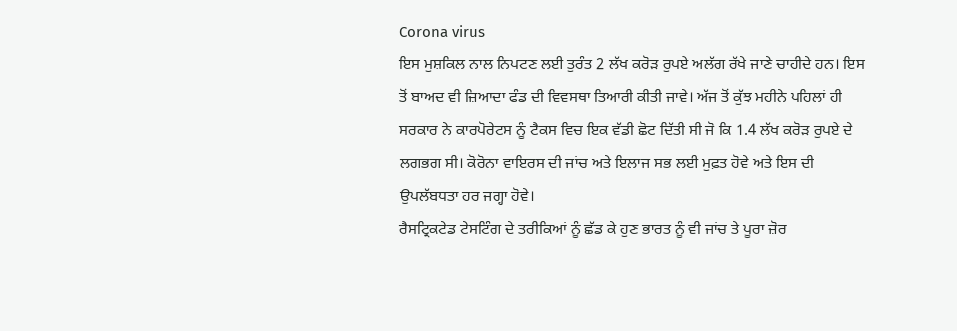Corona virus
ਇਸ ਮੁਸ਼ਕਿਲ ਨਾਲ ਨਿਪਟਣ ਲਈ ਤੁਰੰਤ 2 ਲੱਖ ਕਰੋੜ ਰੁਪਏ ਅਲੱਗ ਰੱਖੇ ਜਾਣੇ ਚਾਹੀਦੇ ਹਨ। ਇਸ ਤੋਂ ਬਾਅਦ ਵੀ ਜ਼ਿਆਦਾ ਫੰਡ ਦੀ ਵਿਵਸਥਾ ਤਿਆਰੀ ਕੀਤੀ ਜਾਵੇ। ਅੱਜ ਤੋਂ ਕੁੱਝ ਮਹੀਨੇ ਪਹਿਲਾਂ ਹੀ ਸਰਕਾਰ ਨੇ ਕਾਰਪੋਰੇਟਸ ਨੂੰ ਟੈਕਸ ਵਿਚ ਇਕ ਵੱਡੀ ਛੋਟ ਦਿੱਤੀ ਸੀ ਜੋ ਕਿ 1.4 ਲੱਖ ਕਰੋੜ ਰੁਪਏ ਦੇ ਲਗਭਗ ਸੀ। ਕੋਰੋਨਾ ਵਾਇਰਸ ਦੀ ਜਾਂਚ ਅਤੇ ਇਲਾਜ ਸਭ ਲਈ ਮੁਫ਼ਤ ਹੋਵੇ ਅਤੇ ਇਸ ਦੀ ਉਪਲੱਬਧਤਾ ਹਰ ਜਗ੍ਹਾ ਹੋਵੇ।
ਰੈਸਟ੍ਰਿਕਟੇਡ ਟੇਸਟਿੰਗ ਦੇ ਤਰੀਕਿਆਂ ਨੂੰ ਛੱਡ ਕੇ ਹੁਣ ਭਾਰਤ ਨੂੰ ਵੀ ਜਾਂਚ ਤੇ ਪੂਰਾ ਜ਼ੋਰ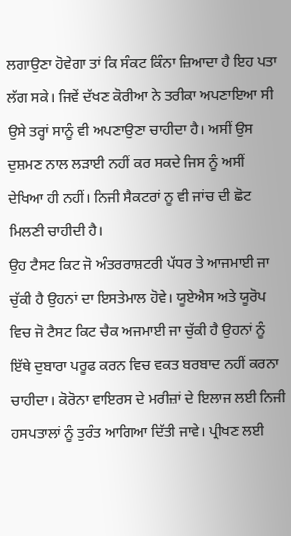ਲਗਾਉਣਾ ਹੋਵੇਗਾ ਤਾਂ ਕਿ ਸੰਕਟ ਕਿੰਨਾ ਜ਼ਿਆਦਾ ਹੈ ਇਹ ਪਤਾ ਲੱਗ ਸਕੇ। ਜਿਵੇਂ ਦੱਖਣ ਕੋਰੀਆ ਨੇ ਤਰੀਕਾ ਅਪਣਾਇਆ ਸੀ ਉਸੇ ਤਰ੍ਹਾਂ ਸਾਨੂੰ ਵੀ ਅਪਣਾਉਣਾ ਚਾਹੀਦਾ ਹੈ। ਅਸੀਂ ਉਸ ਦੁਸ਼ਮਣ ਨਾਲ ਲੜਾਈ ਨਹੀਂ ਕਰ ਸਕਦੇ ਜਿਸ ਨੂੰ ਅਸੀਂ ਦੇਖਿਆ ਹੀ ਨਹੀਂ। ਨਿਜੀ ਸੈਕਟਰਾਂ ਨੂ ਵੀ ਜਾਂਚ ਦੀ ਛੋਟ ਮਿਲਣੀ ਚਾਹੀਦੀ ਹੈ।
ਉਹ ਟੈਸਟ ਕਿਟ ਜੋ ਅੰਤਰਰਾਸ਼ਟਰੀ ਪੱਧਰ ਤੇ ਆਜਮਾਈ ਜਾ ਚੁੱਕੀ ਹੈ ਉਹਨਾਂ ਦਾ ਇਸਤੇਮਾਲ ਹੋਵੇ। ਯੂਏਐਸ ਅਤੇ ਯੂਰੋਪ ਵਿਚ ਜੋ ਟੈਸਟ ਕਿਟ ਚੈਕ ਅਜਮਾਈ ਜਾ ਚੁੱਕੀ ਹੈ ਉਹਨਾਂ ਨੂੰ ਇੱਥੇ ਦੁਬਾਰਾ ਪਰੂਫ ਕਰਨ ਵਿਚ ਵਕਤ ਬਰਬਾਦ ਨਹੀਂ ਕਰਨਾ ਚਾਹੀਦਾ। ਕੋਰੋਨਾ ਵਾਇਰਸ ਦੇ ਮਰੀਜ਼ਾਂ ਦੇ ਇਲਾਜ ਲਈ ਨਿਜੀ ਹਸਪਤਾਲਾਂ ਨੂੰ ਤੁਰੰਤ ਆਗਿਆ ਦਿੱਤੀ ਜਾਵੇ। ਪ੍ਰੀਖਣ ਲਈ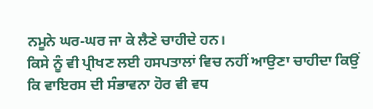ਨਮੂਨੇ ਘਰ-ਘਰ ਜਾ ਕੇ ਲੈਣੇ ਚਾਹੀਦੇ ਹਨ।
ਕਿਸੇ ਨੂੰ ਵੀ ਪ੍ਰੀਖਣ ਲਈ ਹਸਪਤਾਲਾਂ ਵਿਚ ਨਹੀਂ ਆਉਣਾ ਚਾਹੀਦਾ ਕਿਉਂ ਕਿ ਵਾਇਰਸ ਦੀ ਸੰਭਾਵਨਾ ਹੋਰ ਵੀ ਵਧ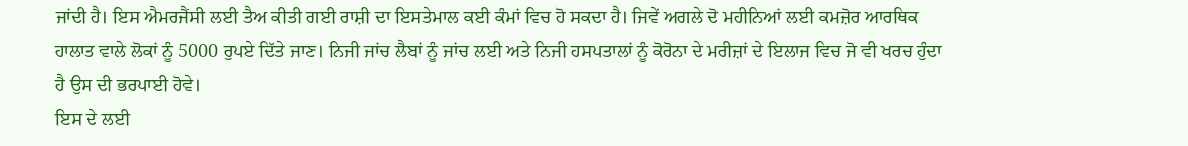ਜਾਂਦੀ ਹੈ। ਇਸ ਐਮਰਜੈਂਸੀ ਲਈ ਤੈਅ ਕੀਤੀ ਗਈ ਰਾਸ਼ੀ ਦਾ ਇਸਤੇਮਾਲ ਕਈ ਕੰਮਾਂ ਵਿਚ ਹੋ ਸਕਦਾ ਹੈ। ਜਿਵੇਂ ਅਗਲੇ ਦੋ ਮਹੀਨਿਆਂ ਲਈ ਕਮਜ਼ੋਰ ਆਰਥਿਕ ਹਾਲਾਤ ਵਾਲੇ ਲੋਕਾਂ ਨੂੰ 5000 ਰੁਪਏ ਦਿੱਤੇ ਜਾਣ। ਨਿਜੀ ਜਾਂਚ ਲੈਬਾਂ ਨੂੰ ਜਾਂਚ ਲਈ ਅਤੇ ਨਿਜੀ ਹਸਪਤਾਲਾਂ ਨੂੰ ਕੋਰੋਨਾ ਦੇ ਮਰੀਜ਼ਾਂ ਦੇ ਇਲਾਜ ਵਿਚ ਜੋ ਵੀ ਖਰਚ ਹੁੰਦਾ ਹੈ ਉਸ ਦੀ ਭਰਪਾਈ ਹੋਵੇ।
ਇਸ ਦੇ ਲਈ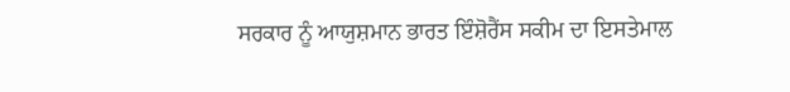ਸਰਕਾਰ ਨੂੰ ਆਯੁਸ਼ਮਾਨ ਭਾਰਤ ਇੰਸ਼ੋਰੈਂਸ ਸਕੀਮ ਦਾ ਇਸਤੇਮਾਲ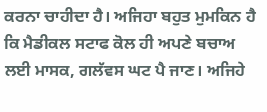ਕਰਨਾ ਚਾਹੀਦਾ ਹੈ। ਅਜਿਹਾ ਬਹੁਤ ਮੁਮਕਿਨ ਹੈ ਕਿ ਮੈਡੀਕਲ ਸਟਾਫ ਕੋਲ ਹੀ ਅਪਣੇ ਬਚਾਅ ਲਈ ਮਾਸਕ, ਗਲੱਵਸ ਘਟ ਪੈ ਜਾਣ। ਅਜਿਹੇ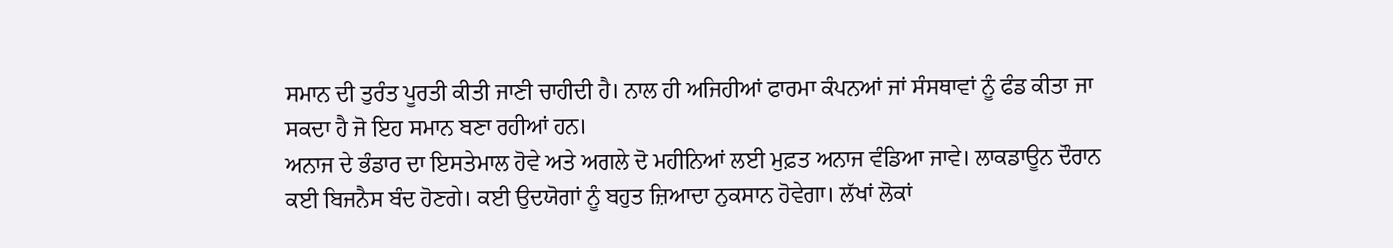ਸਮਾਨ ਦੀ ਤੁਰੰਤ ਪੂਰਤੀ ਕੀਤੀ ਜਾਣੀ ਚਾਹੀਦੀ ਹੈ। ਨਾਲ ਹੀ ਅਜਿਹੀਆਂ ਫਾਰਮਾ ਕੰਪਨਆਂ ਜਾਂ ਸੰਸਥਾਵਾਂ ਨੂੰ ਫੰਡ ਕੀਤਾ ਜਾ ਸਕਦਾ ਹੈ ਜੋ ਇਹ ਸਮਾਨ ਬਣਾ ਰਹੀਆਂ ਹਨ।
ਅਨਾਜ ਦੇ ਭੰਡਾਰ ਦਾ ਇਸਤੇਮਾਲ ਹੋਵੇ ਅਤੇ ਅਗਲੇ ਦੋ ਮਹੀਨਿਆਂ ਲਈ ਮੁਫ਼ਤ ਅਨਾਜ ਵੰਡਿਆ ਜਾਵੇ। ਲਾਕਡਾਊਨ ਦੌਰਾਨ ਕਈ ਬਿਜਨੈਸ ਬੰਦ ਹੋਣਗੇ। ਕਈ ਉਦਯੋਗਾਂ ਨੂੰ ਬਹੁਤ ਜ਼ਿਆਦਾ ਨੁਕਸਾਨ ਹੋਵੇਗਾ। ਲੱਖਾਂ ਲੋਕਾਂ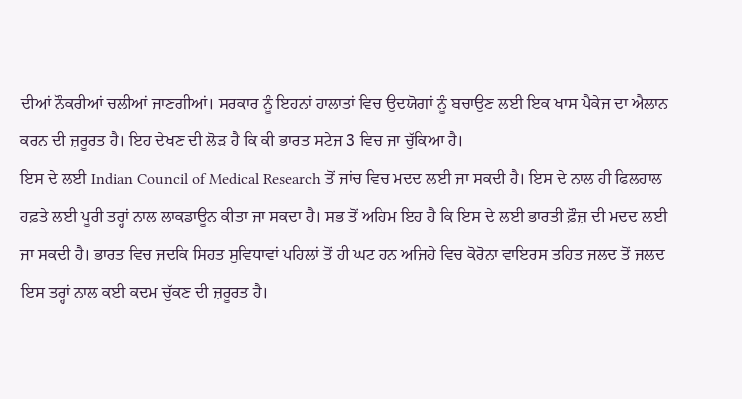ਦੀਆਂ ਨੌਕਰੀਆਂ ਚਲੀਆਂ ਜਾਣਗੀਆਂ। ਸਰਕਾਰ ਨੂੰ ਇਹਨਾਂ ਹਾਲਾਤਾਂ ਵਿਚ ਉਦਯੋਗਾਂ ਨੂੰ ਬਚਾਉਣ ਲਈ ਇਕ ਖਾਸ ਪੈਕੇਜ ਦਾ ਐਲਾਨ ਕਰਨ ਦੀ ਜ਼ਰੂਰਤ ਹੈ। ਇਹ ਦੇਖਣ ਦੀ ਲੋੜ ਹੈ ਕਿ ਕੀ ਭਾਰਤ ਸਟੇਜ 3 ਵਿਚ ਜਾ ਚੁੱਕਿਆ ਹੈ।
ਇਸ ਦੇ ਲਈ Indian Council of Medical Research ਤੋਂ ਜਾਂਚ ਵਿਚ ਮਦਦ ਲਈ ਜਾ ਸਕਦੀ ਹੈ। ਇਸ ਦੇ ਨਾਲ ਹੀ ਫਿਲਹਾਲ ਹਫ਼ਤੇ ਲਈ ਪੂਰੀ ਤਰ੍ਹਾਂ ਨਾਲ ਲਾਕਡਾਊਨ ਕੀਤਾ ਜਾ ਸਕਦਾ ਹੈ। ਸਭ ਤੋਂ ਅਹਿਮ ਇਹ ਹੈ ਕਿ ਇਸ ਦੇ ਲਈ ਭਾਰਤੀ ਫ਼ੌਜ਼ ਦੀ ਮਦਦ ਲਈ ਜਾ ਸਕਦੀ ਹੈ। ਭਾਰਤ ਵਿਚ ਜਦਕਿ ਸਿਹਤ ਸੁਵਿਧਾਵਾਂ ਪਹਿਲਾਂ ਤੋਂ ਹੀ ਘਟ ਹਨ ਅਜਿਹੇ ਵਿਚ ਕੋਰੋਨਾ ਵਾਇਰਸ ਤਹਿਤ ਜਲਦ ਤੋਂ ਜਲਦ ਇਸ ਤਰ੍ਹਾਂ ਨਾਲ ਕਈ ਕਦਮ ਚੁੱਕਣ ਦੀ ਜ਼ਰੂਰਤ ਹੈ।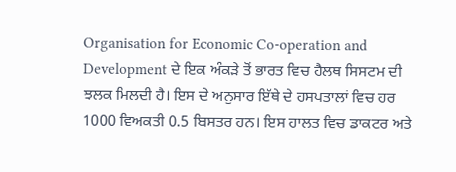Organisation for Economic Co-operation and Development ਦੇ ਇਕ ਅੰਕੜੇ ਤੋਂ ਭਾਰਤ ਵਿਚ ਹੈਲਥ ਸਿਸਟਮ ਦੀ ਝਲਕ ਮਿਲਦੀ ਹੈ। ਇਸ ਦੇ ਅਨੁਸਾਰ ਇੱਥੇ ਦੇ ਹਸਪਤਾਲਾਂ ਵਿਚ ਹਰ 1000 ਵਿਅਕਤੀ 0.5 ਬਿਸਤਰ ਹਨ। ਇਸ ਹਾਲਤ ਵਿਚ ਡਾਕਟਰ ਅਤੇ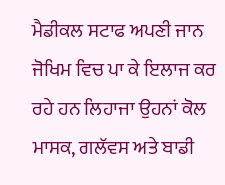ਮੈਡੀਕਲ ਸਟਾਫ ਅਪਣੀ ਜਾਨ ਜੋਖਿਮ ਵਿਚ ਪਾ ਕੇ ਇਲਾਜ ਕਰ ਰਹੇ ਹਨ ਲਿਹਾਜਾ ਉਹਨਾਂ ਕੋਲ ਮਾਸਕ, ਗਲੱਵਸ ਅਤੇ ਬਾਡੀ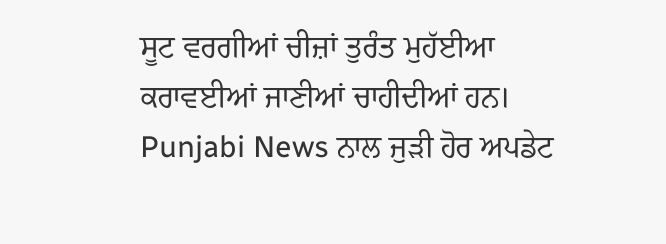ਸੂਟ ਵਰਗੀਆਂ ਚੀਜ਼ਾਂ ਤੁਰੰਤ ਮੁਹੱਈਆ ਕਰਾਵਈਆਂ ਜਾਣੀਆਂ ਚਾਹੀਦੀਆਂ ਹਨ।
Punjabi News ਨਾਲ ਜੁੜੀ ਹੋਰ ਅਪਡੇਟ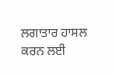ਲਗਾਤਾਰ ਹਾਸਲ ਕਰਨ ਲਈ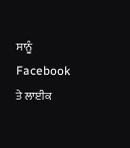ਸਾਨੂੰ Facebook ਤੇ ਲਾਈਕ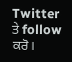Twitter ਤੇ follow ਕਰੋ।